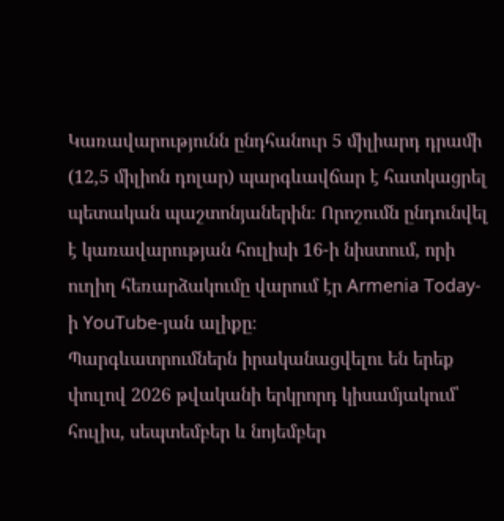Կառավարությունն ընդհանուր 5 միլիարդ դրամի (12,5 միլիոն դոլար) պարգևավճար է հատկացրել պետական պաշտոնյաներին։ Որոշումն ընդունվել է կառավարության հուլիսի 16-ի նիստում, որի ուղիղ հեռարձակումը վարում էր Armenia Today-ի YouTube-յան ալիքը։
Պարգևատրումներն իրականացվելու են երեք փուլով 2026 թվականի երկրորդ կիսամյակում՝ հուլիս, սեպտեմբեր և նոյեմբեր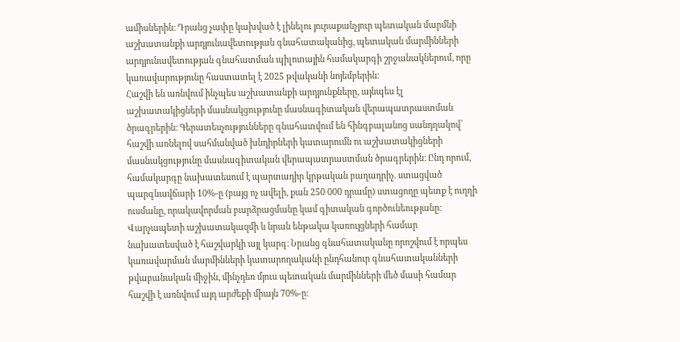ամիսներին։ Դրանց չափը կախված է լինելու յուրաքանչյուր պետական մարմնի աշխատանքի արդյունավետության գնահատականից, պետական մարմինների արդյունավետության գնահատման պիլոտային համակարգի շրջանակներում, որը կառավարությունը հաստատել է 2025 թվականի նոյեմբերին։
Հաշվի են առնվում ինչպես աշխատանքի արդյունքները, այնպես էլ աշխատակիցների մասնակցությունը մասնագիտական վերապատրաստման ծրագրերին։ Գերատեսչությունները գնահատվում են հինգբալանոց սանդղակով՝ հաշվի առնելով սահմանված խնդիրների կատարումն ու աշխատակիցների մասնակցությունը մասնագիտական վերապատրաստման ծրագրերին։ Ընդ որում, համակարգը նախատեսում է պարտադիր կրթական բաղադրիչ. ստացված պարգևավճարի 10%-ը (բայց ոչ ավելի, քան 250 000 դրամը) ստացողը պետք է ուղղի ուսմանը, որակավորման բարձրացմանը կամ գիտական գործունեությանը։
Վարչապետի աշխատակազմի և նրան ենթակա կառույցների համար նախատեսված է հաշվարկի այլ կարգ։ Նրանց գնահատականը որոշվում է որպես կառավարման մարմինների կատարողականի ընդհանուր գնահատականների թվաբանական միջին, մինչդեռ մյուս պետական մարմինների մեծ մասի համար հաշվի է առնվում այդ արժեքի միայն 70%-ը։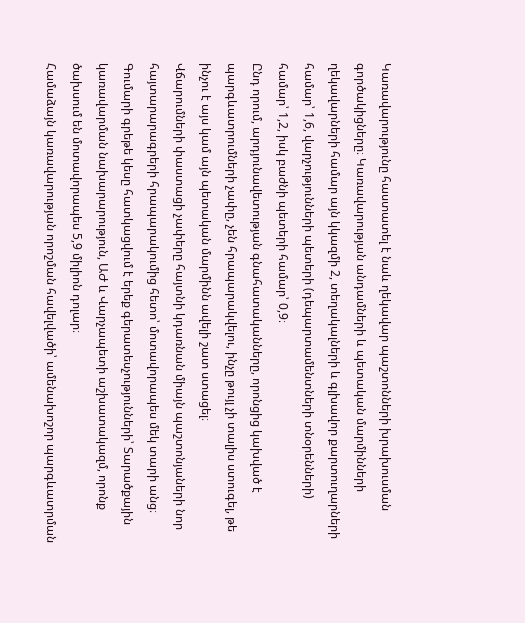Կառավարությունը հաստատել է նաև ղեկավար պաշտոնների խրախուսման գործակիցները։ Կառավարության անդամների և պետական մարմինների ղեկավարների համար այն կկազմի 2, տեղակալների և գլխավոր քարտուղարների համար՝ 1,6, վարչությունների պետերի (դեպարտամենտների տնօրենների) համար՝ 1,2, իսկ բաժնի պետերի համար՝ 0,9։
Ընդ որում, արդյունավետության գնահատականները, որոնցից կախված է պարգևատրումների չափը, չեն հրապարակվելու, ինչը թույլ չի տալիս ստուգել, թե ինչու է այս կամ այն պետական մարմինն ավելի շատ ստացել։
Վճարումների փաստացի չափերը հայտնի կդառնան միայն պաշտոնյաների նոր հայտարարագրերի հրապարակումից հետո՝ մոտավորապես մեկ տարի անց։ Գումարի գրեթե կեսը հատկացվում է երեք գերատեսչությունների՝ Տարածքային կառավարման նախարարություն, ԱԺ և Վարչապետի աշխատակազմ, որոնք ծախսում են մոտավորապես 5,9 միլիոն դոլար։
Համաձայն կառավարության որոշման հավելվածի՝ ամենախոշոր պարգևատրման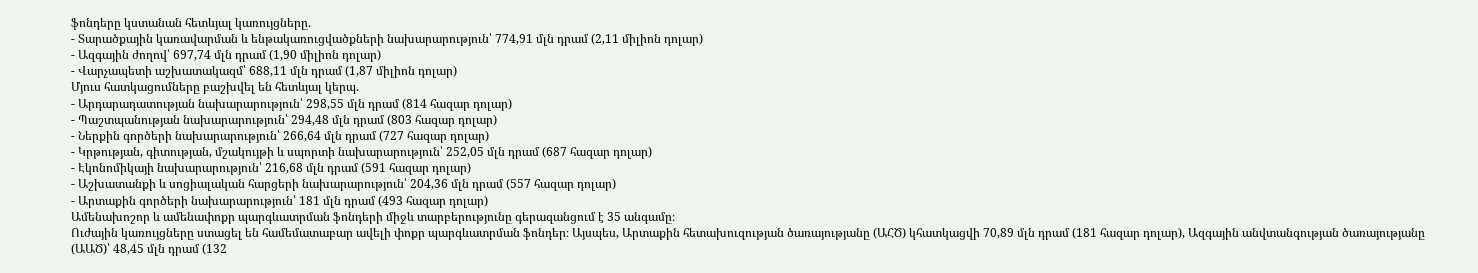ֆոնդերը կստանան հետևյալ կառույցները.
- Տարածքային կառավարման և ենթակառուցվածքների նախարարություն՝ 774,91 մլն դրամ (2,11 միլիոն դոլար)
- Ազգային ժողով՝ 697,74 մլն դրամ (1,90 միլիոն դոլար)
- Վարչապետի աշխատակազմ՝ 688,11 մլն դրամ (1,87 միլիոն դոլար)
Մյուս հատկացումները բաշխվել են հետևյալ կերպ.
- Արդարադատության նախարարություն՝ 298,55 մլն դրամ (814 հազար դոլար)
- Պաշտպանության նախարարություն՝ 294,48 մլն դրամ (803 հազար դոլար)
- Ներքին գործերի նախարարություն՝ 266,64 մլն դրամ (727 հազար դոլար)
- Կրթության, գիտության, մշակույթի և սպորտի նախարարություն՝ 252,05 մլն դրամ (687 հազար դոլար)
- Էկոնոմիկայի նախարարություն՝ 216,68 մլն դրամ (591 հազար դոլար)
- Աշխատանքի և սոցիալական հարցերի նախարարություն՝ 204,36 մլն դրամ (557 հազար դոլար)
- Արտաքին գործերի նախարարություն՝ 181 մլն դրամ (493 հազար դոլար)
Ամենախոշոր և ամենափոքր պարգևատրման ֆոնդերի միջև տարբերությունը գերազանցում է 35 անգամը։
Ուժային կառույցները ստացել են համեմատաբար ավելի փոքր պարգևատրման ֆոնդեր։ Այսպես, Արտաքին հետախուզության ծառայությանը (ԱՀԾ) կհատկացվի 70,89 մլն դրամ (181 հազար դոլար), Ազգային անվտանգության ծառայությանը (ԱԱԾ)՝ 48,45 մլն դրամ (132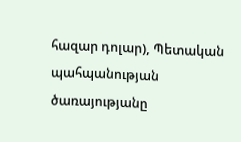հազար դոլար), Պետական պահպանության ծառայությանը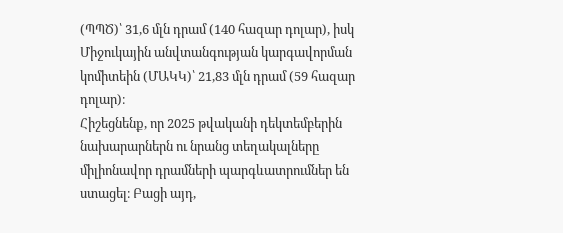(ՊՊԾ)՝ 31,6 մլն դրամ (140 հազար դոլար), իսկ Միջուկային անվտանգության կարգավորման կոմիտեին (ՄԱԿԿ)՝ 21,83 մլն դրամ (59 հազար դոլար)։
Հիշեցնենք, որ 2025 թվականի դեկտեմբերին նախարարներն ու նրանց տեղակալները միլիոնավոր դրամների պարգևատրումներ են ստացել։ Բացի այդ,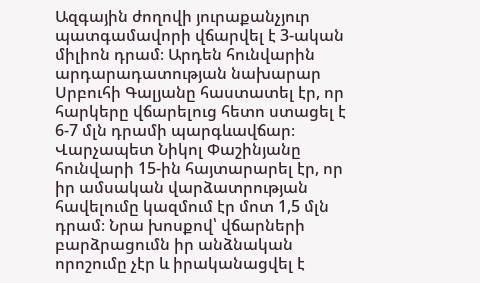Ազգային ժողովի յուրաքանչյուր պատգամավորի վճարվել է 3-ական միլիոն դրամ։ Արդեն հունվարին արդարադատության նախարար Սրբուհի Գալյանը հաստատել էր, որ հարկերը վճարելուց հետո ստացել է 6-7 մլն դրամի պարգևավճար։
Վարչապետ Նիկոլ Փաշինյանը հունվարի 15-ին հայտարարել էր, որ իր ամսական վարձատրության հավելումը կազմում էր մոտ 1,5 մլն դրամ։ Նրա խոսքով՝ վճարների բարձրացումն իր անձնական որոշումը չէր և իրականացվել է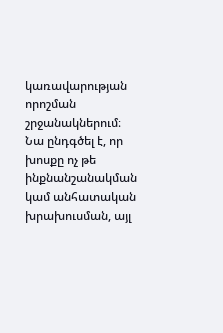կառավարության որոշման շրջանակներում։ Նա ընդգծել է, որ խոսքը ոչ թե ինքնանշանակման կամ անհատական խրախուսման, այլ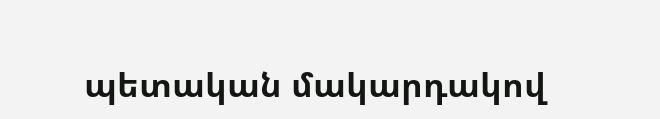պետական մակարդակով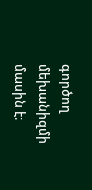գործող մեխանիզմի մասին է։